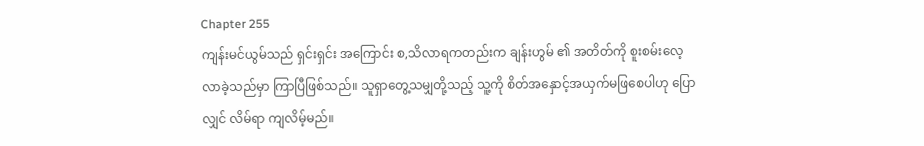Chapter 255
ကျန်းမင်ယွမ်သည် ရှင်းရှင်း အကြောင်း စ,သိလာရကတည်းက ချန်းဟွမ် ၏ အတိတ်ကို စူးစမ်းလေ့လာခဲ့သည်မှာ ကြာပြီဖြစ်သည်။ သူရှာတွေ့သမျှတို့သည့် သူ့ကို စိတ်အနှောင့်အယှက်မဖြစေပါဟု ပြောလျှင် လိမ်ရာ ကျလိမ့်မည်။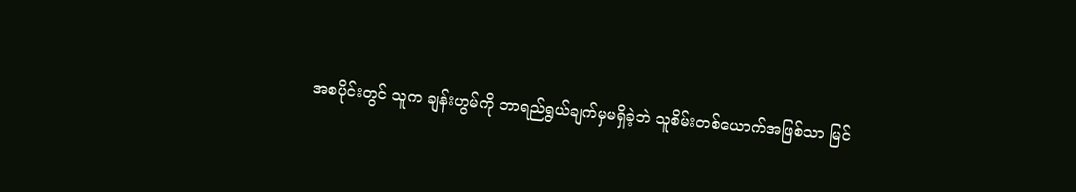အစပိုင်းတွင် သူက ချန်းဟွမ်ကို ဘာရည်ရွယ်ချက်မှမရှိခဲ့ဘဲ သူစိမ်းတစ်ယောက်အဖြစ်သာ မြင်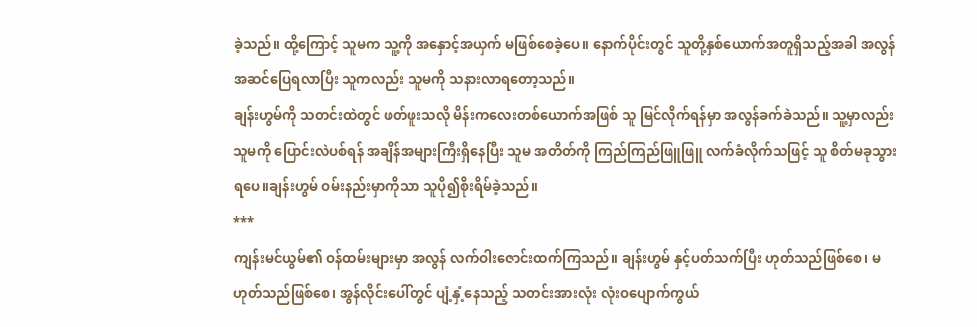ခဲ့သည်။ ထို့ကြောင့် သူမက သူ့ကို အနှောင့်အယှက် မဖြစ်စေခဲ့ပေ။ နောက်ပိုင်းတွင် သူတို့နှစ်ယောက်အတူရှိသည့်အခါ အလွန်အဆင်ပြေရလာပြီး သူကလည်း သူမကို သနားလာရတော့သည်။
ချန်းဟွမ်ကို သတင်းထဲတွင် ဖတ်ဖူးသလို မိန်းကလေးတစ်ယောက်အဖြစ် သူ မြင်လိုက်ရန်မှာ အလွန်ခက်ခဲသည်။ သူ့မှာလည်း သူမကို ပြောင်းလဲပစ်ရန် အချိန်အများကြီးရှိနေပြီး သူမ အတိတ်ကို ကြည်ကြည်ဖြူဖြူ လက်ခံလိုက်သဖြင့် သူ စိတ်မခုသွားရပေ။ချန်းဟွမ် ဝမ်းနည်းမှာကိုသာ သူပို၍စိုးရိမ်ခဲ့သည်။
***
ကျန်းမင်ယွမ်၏ ဝန်ထမ်းများမှာ အလွန် လက်ဝါးဇောင်းထက်ကြသည်။ ချန်းဟွမ် နှင့်ပတ်သက်ပြီး ဟုတ်သည်ဖြစ်စေ၊ မဟုတ်သည်ဖြစ်စေ၊ အွန်လိုင်းပေါ်တွင် ပျံ့နှံ့နေသည့် သတင်းအားလုံး လုံးဝပျောက်ကွယ်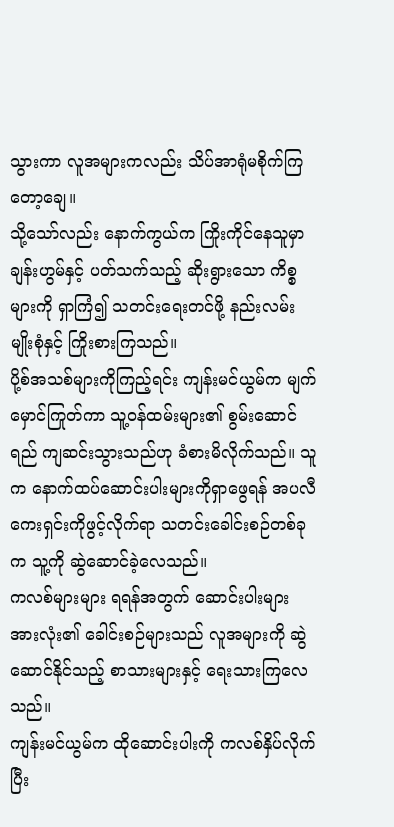သွားကာ လူအများကလည်း သိပ်အာရုံမစိုက်ကြတော့ချေ။
သို့သော်လည်း နောက်ကွယ်က ကြိုးကိုင်နေသူမှာ ချန်းဟွမ်နှင့် ပတ်သက်သည့် ဆိုးရွားသော ကိစ္စများကို ရှာကြံ၍ သတင်းရေးတင်ဖို့ နည်းလမ်းမျိုးစုံနှင့် ကြိုးစားကြသည်။
ပို့စ်အသစ်များကိုကြည့်ရင်း ကျန်းမင်ယွမ်က မျက်မှောင်ကြုတ်ကာ သူ့ဝန်ထမ်းများ၏ စွမ်းဆောင်ရည် ကျဆင်းသွားသည်ဟု ခံစားမိလိုက်သည်။ သူက နောက်ထပ်ဆောင်းပါးများကိုရှာဖွေရန် အပလီကေးရှင်းကိုဖွင့်လိုက်ရာ သတင်းခေါင်းစဉ်တစ်ခုက သူ့ကို ဆွဲဆောင်ခဲ့လေသည်။
ကလစ်များများ ရရန်အတွက် ဆောင်းပါးများအားလုံး၏ ခေါင်းစဉ်များသည် လူအများကို ဆွဲဆောင်နိုင်သည့် စာသားများနှင့် ရေးသားကြလေသည်။
ကျန်းမင်ယွမ်က ထိုဆောင်းပါးကို ကလစ်နှိပ်လိုက်ပြီး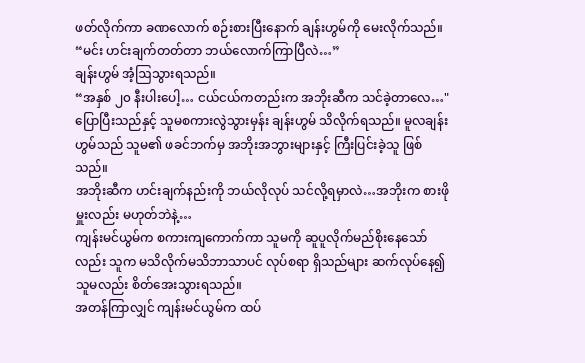ဖတ်လိုက်ကာ ခဏလောက် စဉ်းစားပြီးနောက် ချန်းဟွမ်ကို မေးလိုက်သည်။
“မင်း ဟင်းချက်တတ်တာ ဘယ်လောက်ကြာပြီလဲ…”
ချန်းဟွမ် အံ့ဩသွားရသည်။
“အနှစ် ၂၀ နီးပါးပေါ့… ငယ်ငယ်ကတည်းက အဘိုးဆီက သင်ခဲ့တာလေ…"
ပြောပြီးသည်နှင့် သူမစကားလွဲသွားမှန်း ချန်းဟွမ် သိလိုက်ရသည်။ မူလချန်းဟွမ်သည် သူမ၏ ဖခင်ဘက်မှ အဘိုးအဘွားများနှင့် ကြီးပြင်းခဲ့သူ ဖြစ်သည်။
အဘိုးဆီက ဟင်းချက်နည်းကို ဘယ်လိုလုပ် သင်လို့ရမှာလဲ…အဘိုးက စားဖိုမှူးလည်း မဟုတ်ဘဲနဲ့…
ကျန်းမင်ယွမ်က စကားကျကောက်ကာ သူမကို ဆူပူလိုက်မည်စိုးနေသော်လည်း သူက မသိလိုက်မသိဘာသာပင် လုပ်စရာ ရှိသည်များ ဆက်လုပ်နေ၍ သူမလည်း စိတ်အေးသွားရသည်။
အတန်ကြာလျှင် ကျန်းမင်ယွမ်က ထပ်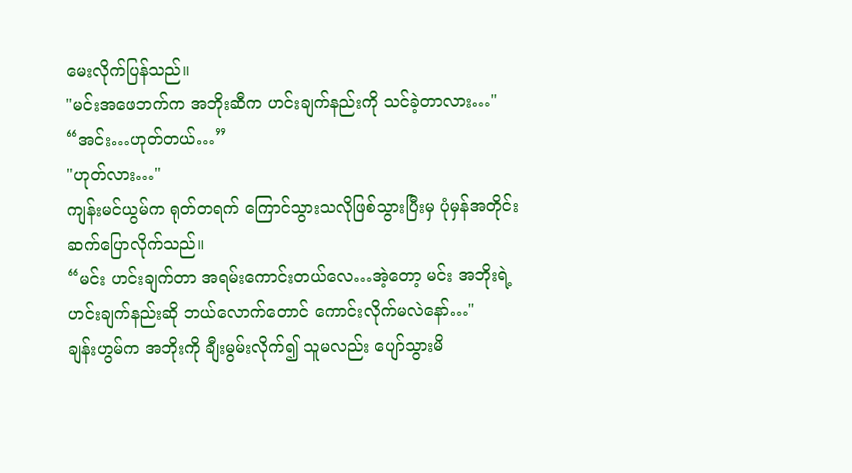မေးလိုက်ပြန်သည်။
"မင်းအဖေဘက်က အဘိုးဆီက ဟင်းချက်နည်းကို သင်ခဲ့တာလား…"
“အင်း…ဟုတ်တယ်…”
"ဟုတ်လား…"
ကျန်းမင်ယွမ်က ရုတ်တရက် ကြောင်သွားသလိုဖြစ်သွားပြီးမှ ပုံမှန်အတိုင်း ဆက်ပြောလိုက်သည်။
“မင်း ဟင်းချက်တာ အရမ်းကောင်းတယ်လေ…အဲ့တော့ မင်း အဘိုးရဲ့ ဟင်းချက်နည်းဆို ဘယ်လောက်တောင် ကောင်းလိုက်မလဲနော်…"
ချန်းဟွမ်က အဘိုးကို ချီးမွမ်းလိုက်၍ သူမလည်း ပျော်သွားမိ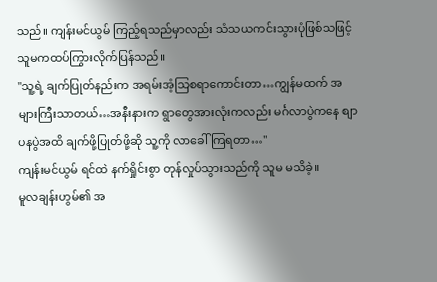သည်။ ကျန်းမင်ယွမ် ကြည့်ရသည်မှာလည်း သံသယကင်းသွားပုံဖြစ်သဖြင့် သူမကထပ်ကြွားလိုက်ပြန်သည်။
"သူ့ရဲ့ ချက်ပြုတ်နည်းက အရမ်းအံ့သြစရာကောင်းတာ…ကျွန်မထက် အများကြီးသာတယ်…အနီးနားက ရွာတွေအားလုံးကလည်း မင်္ဂလာပွဲကနေ စျာပနပွဲအထိ ချက်ဖို့ပြုတ်ဖို့ဆို သူ့ကို လာခေါ်ကြရတာ…"
ကျန်းမင်ယွမ် ရင်ထဲ နက်ရှိုင်းစွာ တုန်လှုပ်သွားသည်ကို သူမ မသိခဲ့။
မူလချန်းဟွမ်၏ အ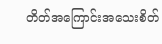တိတ်အကြောင်းအသေးစိတ်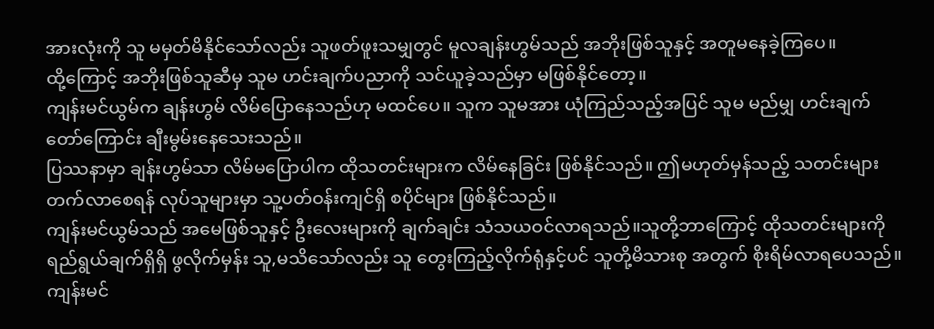အားလုံးကို သူ မမှတ်မိနိုင်သော်လည်း သူဖတ်ဖူးသမျှတွင် မူလချန်းဟွမ်သည် အဘိုးဖြစ်သူနှင့် အတူမနေခဲ့ကြပေ။
ထို့ကြောင့် အဘိုးဖြစ်သူဆီမှ သူမ ဟင်းချက်ပညာကို သင်ယူခဲ့သည်မှာ မဖြစ်နိုင်တော့။
ကျန်းမင်ယွမ်က ချန်းဟွမ် လိမ်ပြောနေသည်ဟု မထင်ပေ။ သူက သူမအား ယုံကြည်သည့်အပြင် သူမ မည်မျှ ဟင်းချက်တော်ကြောင်း ချီးမွမ်းနေသေးသည်။
ပြဿနာမှာ ချန်းဟွမ်သာ လိမ်မပြောပါက ထိုသတင်းများက လိမ်နေခြင်း ဖြစ်နိုင်သည်။ ဤမဟုတ်မှန်သည့် သတင်းများတက်လာစေရန် လုပ်သူများမှာ သူ့ပတ်ဝန်းကျင်ရှိ စပိုင်များ ဖြစ်နိုင်သည်။
ကျန်းမင်ယွမ်သည် အမေဖြစ်သူနှင့် ဦးလေးများကို ချက်ချင်း သံသယဝင်လာရသည်။သူတို့ဘာကြောင့် ထိုသတင်းများကို ရည်ရွယ်ချက်ရှိရှိ ဖွလိုက်မှန်း သူ,မသိသော်လည်း သူ တွေးကြည့်လိုက်ရုံနှင့်ပင် သူတို့မိသားစု အတွက် စိုးရိမ်လာရပေသည်။
ကျန်းမင်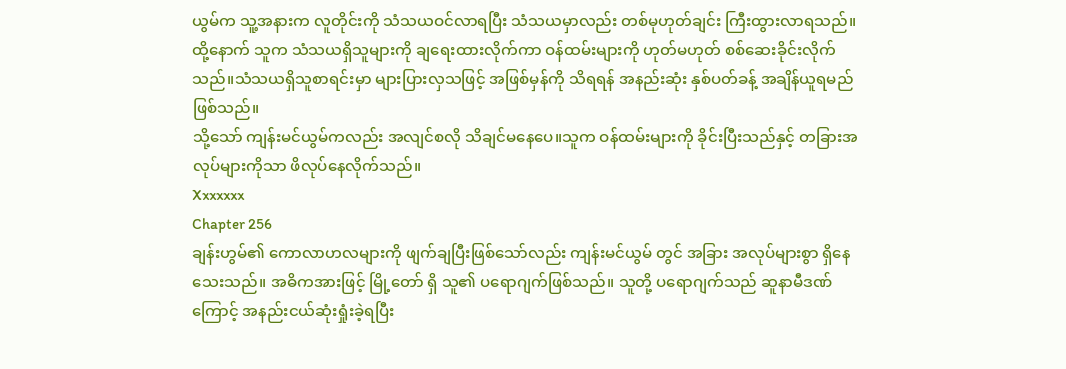ယွမ်က သူ့အနားက လူတိုင်းကို သံသယဝင်လာရပြီး သံသယမှာလည်း တစ်မုဟုတ်ချင်း ကြီးထွားလာရသည်။ထို့နောက် သူက သံသယရှိသူများကို ချရေးထားလိုက်ကာ ဝန်ထမ်းများကို ဟုတ်မဟုတ် စစ်ဆေးခိုင်းလိုက်သည်။သံသယရှိသူစာရင်းမှာ များပြားလှသဖြင့် အဖြစ်မှန်ကို သိရရန် အနည်းဆုံး နှစ်ပတ်ခန့် အချိန်ယူရမည် ဖြစ်သည်။
သို့သော် ကျန်းမင်ယွမ်ကလည်း အလျင်စလို သိချင်မနေပေ။သူက ဝန်ထမ်းများကို ခိုင်းပြီးသည်နှင့် တခြားအလုပ်များကိုသာ ဖိလုပ်နေလိုက်သည်။
Xxxxxxx
Chapter 256
ချန်းဟွမ်၏ ကောလာဟလများကို ဖျက်ချပြီးဖြစ်သော်လည်း ကျန်းမင်ယွမ် တွင် အခြား အလုပ်များစွာ ရှိနေသေးသည်။ အဓိကအားဖြင့် မြို့တော် ရှိ သူ၏ ပရောဂျက်ဖြစ်သည်။ သူတို့ ပရောဂျက်သည် ဆူနာမီဒဏ်ကြောင့် အနည်းငယ်ဆုံးရှုံးခဲ့ရပြီး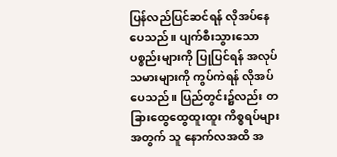ပြန်လည်ပြင်ဆင်ရန် လိုအပ်နေပေသည်။ ပျက်စီးသွားသော ပစ္စည်းများကို ပြုပြင်ရန် အလုပ်သမားများကို ကွပ်ကဲရန် လိုအပ်ပေသည်။ ပြည်တွင်း၌လည်း တခြားထွေထွေထူးထူး ကိစ္စရပ်များအတွက် သူ နောက်လအထိ အ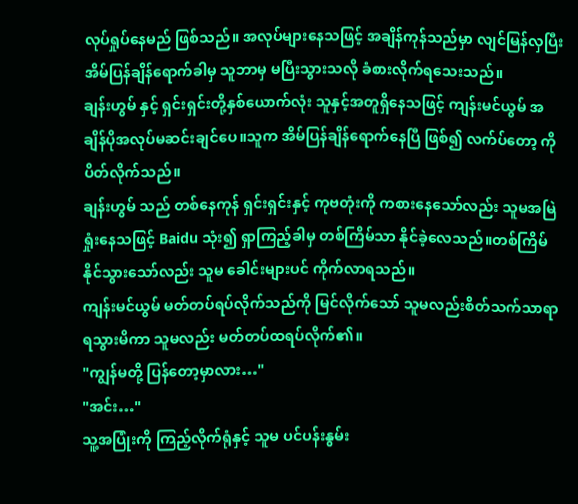လုပ်ရှုပ်နေမည် ဖြစ်သည်။ အလုပ်များနေသဖြင့် အချိန်ကုန်သည်မှာ လျင်မြန်လှပြီး အိမ်ပြန်ချိန်ရောက်ခါမှ သူဘာမှ မပြီးသွားသလို ခံစားလိုက်ရသေးသည်။
ချန်းဟွမ် နှင့် ရှင်းရှင်းတို့နှစ်ယောက်လုံး သူနှင့်အတူရှိနေသဖြင့် ကျန်းမင်ယွမ် အချိန်ပိုအလုပ်မဆင်းချင်ပေ။သူက အိမ်ပြန်ချိန်ရောက်နေပြီ ဖြစ်၍ လက်ပ်တော့ ကိုပိတ်လိုက်သည်။
ချန်းဟွမ် သည် တစ်နေကုန် ရှင်းရှင်းနှင့် ကုဗတုံးကို ကစားနေသော်လည်း သူမအမြဲ ရှုံးနေသဖြင့် Baidu သုံး၍ ရှာကြည့်ခါမှ တစ်ကြိမ်သာ နိုင်ခဲ့လေသည်။တစ်ကြိမ်နိုင်သွားသော်လည်း သူမ ခေါင်းများပင် ကိုက်လာရသည်။
ကျန်းမင်ယွမ် မတ်တပ်ရပ်လိုက်သည်ကို မြင်လိုက်သော် သူမလည်းစိတ်သက်သာရာ ရသွားမိကာ သူမလည်း မတ်တပ်ထရပ်လိုက်၏။
"ကျွန်မတို့ ပြန်တော့မှာလား…"
"အင်း…"
သူ့အပြုံးကို ကြည့်လိုက်ရုံနှင့် သူမ ပင်ပန်းနွမ်း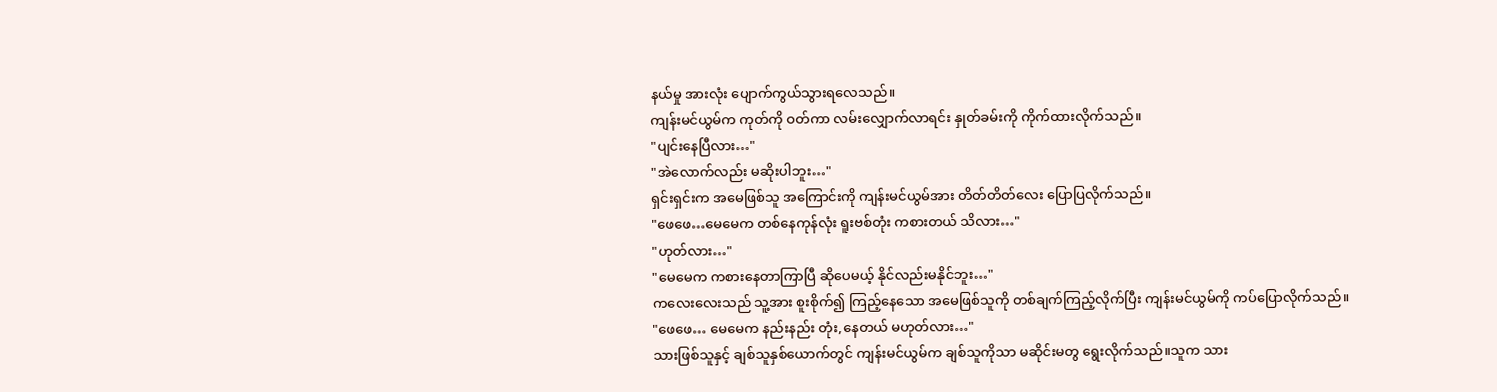နယ်မှု အားလုံး ပျောက်ကွယ်သွားရလေသည်။
ကျန်းမင်ယွမ်က ကုတ်ကို ဝတ်ကာ လမ်းလျှောက်လာရင်း နှုတ်ခမ်းကို ကိုက်ထားလိုက်သည်။
"ပျင်းနေပြီလား…"
"အဲလောက်လည်း မဆိုးပါဘူး…"
ရှင်းရှင်းက အမေဖြစ်သူ အကြောင်းကို ကျန်းမင်ယွမ်အား တိတ်တိတ်လေး ပြောပြလိုက်သည်။
"ဖေဖေ…မေမေက တစ်နေကုန်လုံး ရူးဗစ်တုံး ကစားတယ် သိလား…"
"ဟုတ်လား…"
"မေမေက ကစားနေတာကြာပြီ ဆိုပေမယ့် နိုင်လည်းမနိုင်ဘူး…"
ကလေးလေးသည် သူ့အား စူးစိုက်၍ ကြည့်နေသော အမေဖြစ်သူကို တစ်ချက်ကြည့်လိုက်ပြီး ကျန်းမင်ယွမ်ကို ကပ်ပြောလိုက်သည်။
"ဖေဖေ… မေမေက နည်းနည်း တုံး,နေတယ် မဟုတ်လား…"
သားဖြစ်သူနှင့် ချစ်သူနှစ်ယောက်တွင် ကျန်းမင်ယွမ်က ချစ်သူကိုသာ မဆိုင်းမတွ ရွေးလိုက်သည်။သူက သား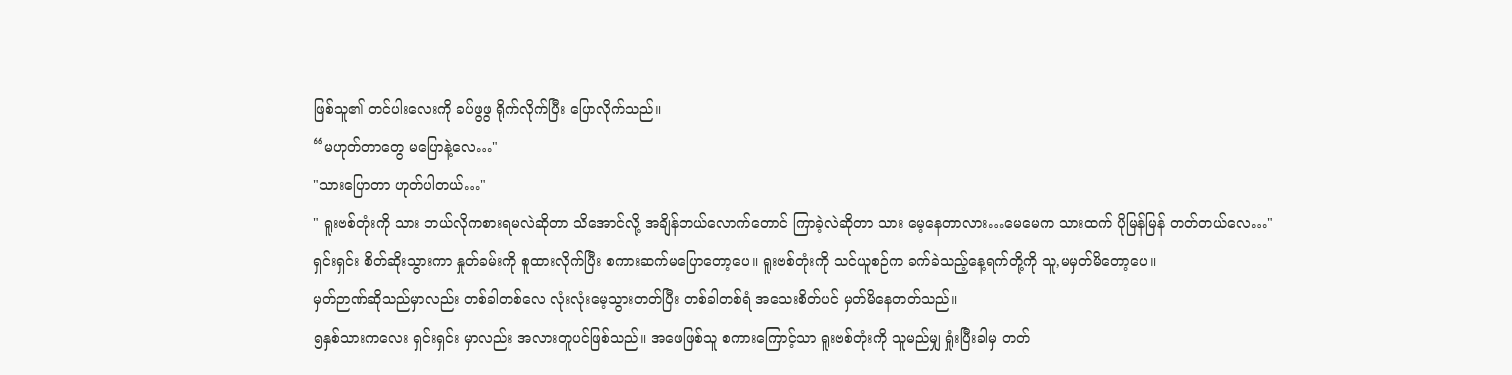ဖြစ်သူ၏ တင်ပါးလေးကို ခပ်ဖွဖွ ရိုက်လိုက်ပြီး ပြောလိုက်သည်။
“မဟုတ်တာတွေ မပြောနဲ့လေ…"
"သားပြောတာ ဟုတ်ပါတယ်…"
" ရူးဗစ်တုံးကို သား ဘယ်လိုကစားရမလဲဆိုတာ သိအောင်လို့ အချိန်ဘယ်လောက်တောင် ကြာခဲ့လဲဆိုတာ သား မေ့နေတာလား…မေမေက သားထက် ပိုမြန်မြန် တတ်တယ်လေ…"
ရှင်းရှင်း စိတ်ဆိုးသွားကာ နှုတ်ခမ်းကို စူထားလိုက်ပြီး စကားဆက်မပြောတော့ပေ။ ရူးဗစ်တုံးကို သင်ယူစဉ်က ခက်ခဲသည့်နေ့ရက်တို့ကို သူ,မမှတ်မိတော့ပေ။
မှတ်ဉာဏ်ဆိုသည်မှာလည်း တစ်ခါတစ်လေ လုံးလုံးမေ့သွားတတ်ပြီး တစ်ခါတစ်ရံ အသေးစိတ်ပင် မှတ်မိနေတတ်သည်။
၅နှစ်သားကလေး ရှင်းရှင်း မှာလည်း အလားတူပင်ဖြစ်သည်။ အဖေဖြစ်သူ စကားကြောင့်သာ ရူးဗစ်တုံးကို သူမည်မျှ ရှုံးပြီးခါမှ တတ်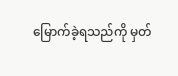မြောက်ခဲ့ရသည်ကို မှတ်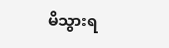မိသွားရ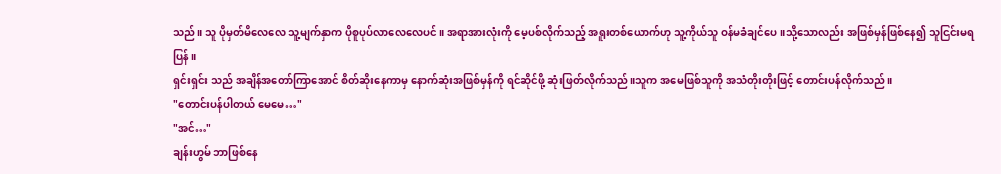သည်။ သူ ပိုမှတ်မိလေလေ သူ့မျက်နှာက ပိုစူပုပ်လာလေလေပင်။ အရာအားလုံးကို မေ့ပစ်လိုက်သည့် အရူးတစ်ယောက်ဟု သူ့ကိုယ်သူ ဝန်မခံချင်ပေ။သို့သောလည်း အဖြစ်မှန်ဖြစ်နေ၍ သူငြင်းမရပြန်။
ရှင်းရှင်း သည် အချိန်အတော်ကြာအောင် စိတ်ဆိုးနေကာမှ နောက်ဆုံးအဖြစ်မှန်ကို ရင်ဆိုင်ဖို့ ဆုံးဖြတ်လိုက်သည်။သူက အမေဖြစ်သူကို အသံတိုးတိုးဖြင့် တောင်းပန်လိုက်သည်။
"တောင်းပန်ပါတယ် မေမေ…"
"အင်…"
ချန်းဟွမ် ဘာဖြစ်နေ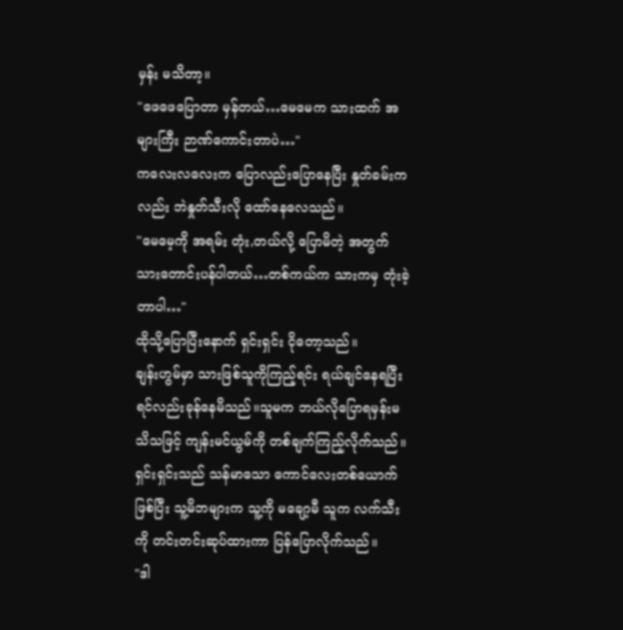မှန်း မသိတာ့။
"ဖေဖေပြောတာ မှန်တယ်…မေမေက သားထက် အများကြီး ဉာဏ်ကောင်းတာပဲ…"
ကလေးလလေးက ပြောလည်းပြောနေပြီး နှုတ်ခမ်းကလည်း ဘဲနှုတ်သီးလို ထော်နေလေသည်။
"မေမေ့ကို အရမ်း တုံး,တယ်လို့ ပြောမိတဲ့ အတွက် သားတောင်းပန်ပါတယ်…တစ်ကယ်က သားကမှ တုံးခဲ့တာပါ…"
ထိုသို့ပြောပြီးနောက် ရှင်းရှင်း ငိုတော့သည်။
ချန်းဟွမ်မှာ သားဖြစ်သူကိုကြည့်ရင်း ရယ်ချင်နေရပြီး ရင်လည်းခုန်နေမိသည်။သူမက ဘယ်လိုပြောရမှန်းမသိသဖြင့် ကျန်းမင်ယွမ်ကို တစ်ချက်ကြည့်လိုက်သည်။
ရှင်းရှင်းသည် သန်မာသော ကောင်လေးတစ်ယောက်ဖြစ်ပြီး သူ့မိဘများက သူ့ကို မချော့မီ သူက လက်သီးကို တင်းတင်းဆုပ်ထားကာ ပြန်ပြောလိုက်သည်။
"ဒါ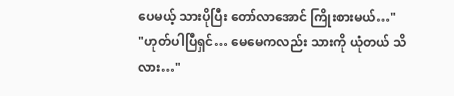ပေမယ့် သားပိုပြီး တော်လာအောင် ကြိုးစားမယ်…"
"ဟုတ်ပါပြီရှင်… မေမေကလည်း သားကို ယုံတယ် သိလား…"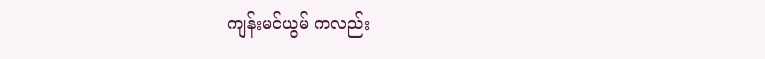ကျန်းမင်ယွမ် ကလည်း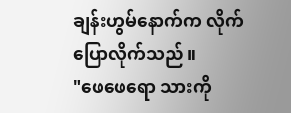ချန်းဟွမ်နောက်က လိုက်ပြောလိုက်သည်။
"ဖေဖေရော သားကို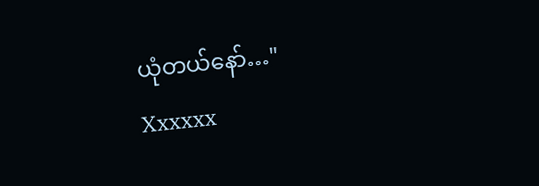ယုံတယ်နော်…"
Xxxxxx